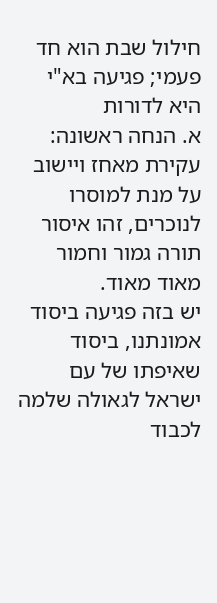חילול שבת הוא חד פעמי; פגיעה בא"י היא לדורות
א. הנחה ראשונה: עקירת מאחז ויישוב על מנת למוסרו לנוכרים, זהו איסור תורה גמור וחמור מאוד מאוד.
יש בזה פגיעה ביסוד אמונתנו, ביסוד שאיפתו של עם ישראל לגאולה שלמה לכבוד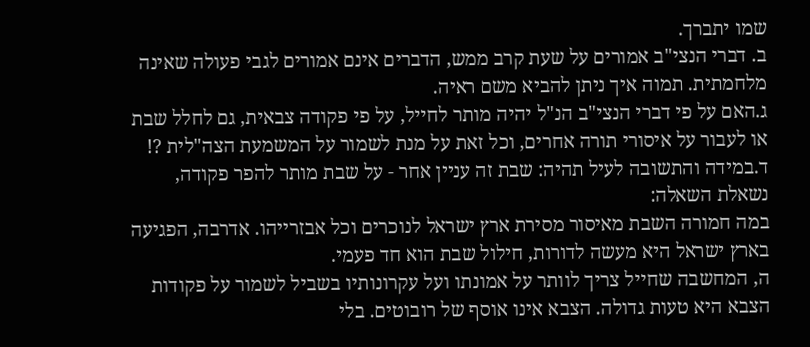שמו יתברך.
ב. דברי הנצי"ב אמורים על שעת קרב ממש, הדברים אינם אמורים לגבי פעולה שאינה מלחמתית. תמוה איך ניתן להביא משם ראיה.
ג.האם על פי דברי הנצי"ב הנ"ל יהיה מותר לחייל, על פי פקודה צבאית, גם לחלל שבת או לעבור על איסורי תורה אחרים, וכל זאת על מנת לשמור על המשמעת הצה"לית ?!
ד.במידה והתשובה לעיל תהיה: שבת זה עניין אחר - על שבת מותר להפר פקודה, נשאלת השאלה:
במה חמורה השבת מאיסור מסירת ארץ ישראל לנוכרים וכל אבזרייהו. אדרבה, הפגיעה בארץ ישראל היא מעשה לדורות, חילול שבת הוא חד פעמי.
ה, המחשבה שחייל צריך לוותר על אמונתו ועל עקרונותיו בשביל לשמור על פקודות הצבא היא טעות גדולה. הצבא אינו אוסף של רובוטים. בלי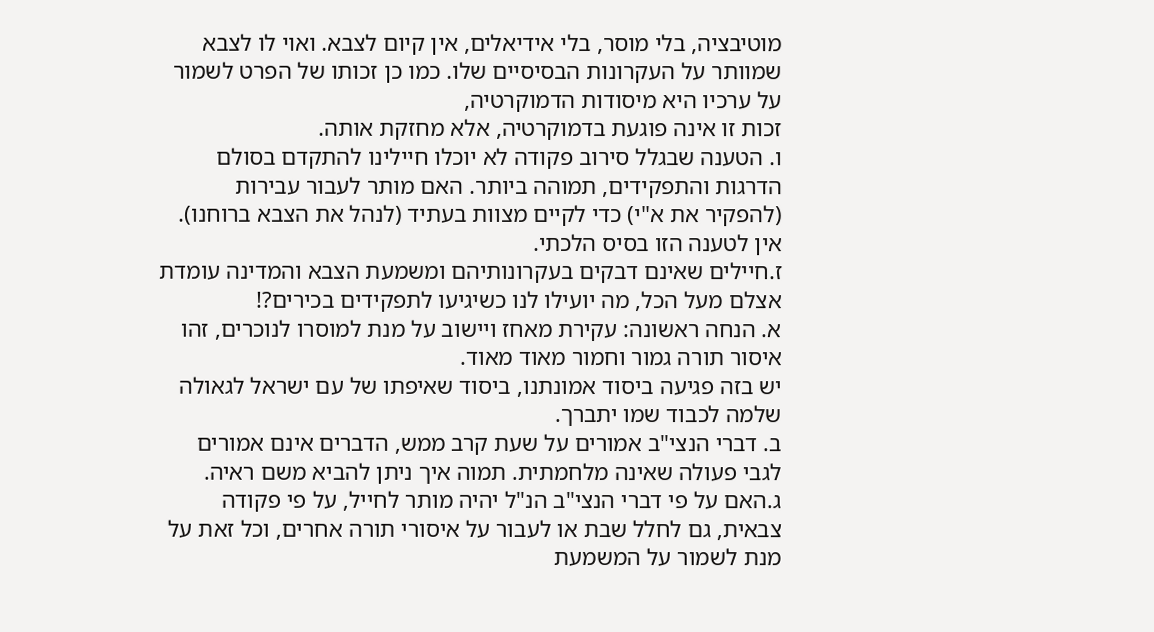מוטיבציה, בלי מוסר, בלי אידיאלים, אין קיום לצבא. ואוי לו לצבא שמוותר על העקרונות הבסיסיים שלו. כמו כן זכותו של הפרט לשמור על ערכיו היא מיסודות הדמוקרטיה,
זכות זו אינה פוגעת בדמוקרטיה, אלא מחזקת אותה.
ו. הטענה שבגלל סירוב פקודה לא יוכלו חיילינו להתקדם בסולם הדרגות והתפקידים, תמוהה ביותר. האם מותר לעבור עבירות (להפקיר את א"י) כדי לקיים מצוות בעתיד (לנהל את הצבא ברוחנו). אין לטענה הזו בסיס הלכתי.
ז.חיילים שאינם דבקים בעקרונותיהם ומשמעת הצבא והמדינה עומדת אצלם מעל הכל, מה יועילו לנו כשיגיעו לתפקידים בכירים?!
א. הנחה ראשונה: עקירת מאחז ויישוב על מנת למוסרו לנוכרים, זהו איסור תורה גמור וחמור מאוד מאוד.
יש בזה פגיעה ביסוד אמונתנו, ביסוד שאיפתו של עם ישראל לגאולה שלמה לכבוד שמו יתברך.
ב. דברי הנצי"ב אמורים על שעת קרב ממש, הדברים אינם אמורים לגבי פעולה שאינה מלחמתית. תמוה איך ניתן להביא משם ראיה.
ג.האם על פי דברי הנצי"ב הנ"ל יהיה מותר לחייל, על פי פקודה צבאית, גם לחלל שבת או לעבור על איסורי תורה אחרים, וכל זאת על מנת לשמור על המשמעת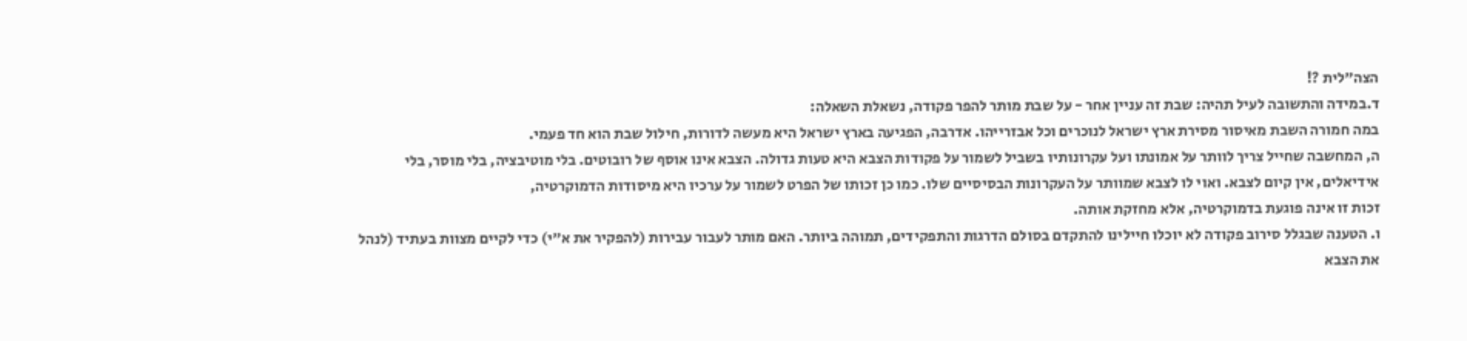הצה"לית ?!
ד.במידה והתשובה לעיל תהיה: שבת זה עניין אחר - על שבת מותר להפר פקודה, נשאלת השאלה:
במה חמורה השבת מאיסור מסירת ארץ ישראל לנוכרים וכל אבזרייהו. אדרבה, הפגיעה בארץ ישראל היא מעשה לדורות, חילול שבת הוא חד פעמי.
ה, המחשבה שחייל צריך לוותר על אמונתו ועל עקרונותיו בשביל לשמור על פקודות הצבא היא טעות גדולה. הצבא אינו אוסף של רובוטים. בלי מוטיבציה, בלי מוסר, בלי אידיאלים, אין קיום לצבא. ואוי לו לצבא שמוותר על העקרונות הבסיסיים שלו. כמו כן זכותו של הפרט לשמור על ערכיו היא מיסודות הדמוקרטיה,
זכות זו אינה פוגעת בדמוקרטיה, אלא מחזקת אותה.
ו. הטענה שבגלל סירוב פקודה לא יוכלו חיילינו להתקדם בסולם הדרגות והתפקידים, תמוהה ביותר. האם מותר לעבור עבירות (להפקיר את א"י) כדי לקיים מצוות בעתיד (לנהל את הצבא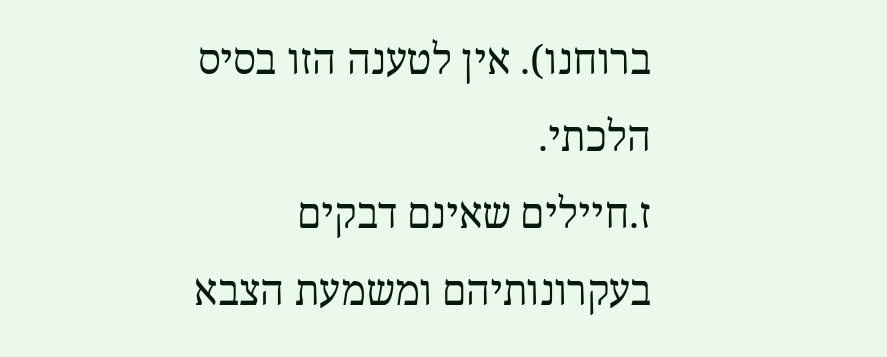ברוחנו). אין לטענה הזו בסיס הלכתי.
ז.חיילים שאינם דבקים בעקרונותיהם ומשמעת הצבא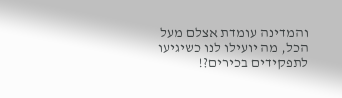והמדינה עומדת אצלם מעל הכל, מה יועילו לנו כשיגיעו לתפקידים בכירים?!